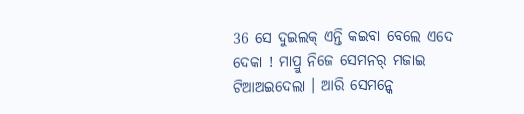36 ସେ ଦୁଇଲକ୍ ଏନ୍ତି କଇବା ବେଲେ ଏଦେ ଦେକା ! ମାପ୍ରୁ ନିଜେ ସେମନର୍ ମଜାଇ ଟିଆଅଇଦେଲା । ଆରି ସେମନ୍କେ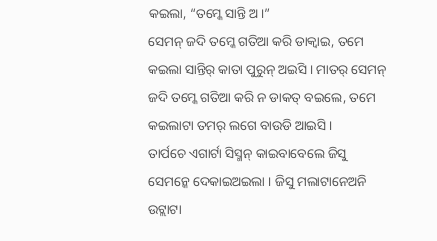କଇଲା, “ତମ୍କେ ସାନ୍ତି ଅ ।”
ସେମନ୍ ଜଦି ତମ୍କେ ଗତିଆ କରି ଡାକ୍ବାଇ, ତମେ କଇଲା ସାନ୍ତିର୍ କାତା ପୁରୁନ୍ ଅଇସି । ମାତର୍ ସେମନ୍ ଜଦି ତମ୍କେ ଗତିଆ କରି ନ ଡାକତ୍ ବଇଲେ, ତମେ କଇଲାଟା ତମର୍ ଲଗେ ବାଉଡି ଆଇସି ।
ତାର୍ପଚେ ଏଗାର୍ଟା ସିସ୍ମନ୍ କାଇବାବେଲେ ଜିସୁ ସେମନ୍କେ ଦେକାଇଅଇଲା । ଜିସୁ ମଲାଟାନେଅନି ଉଟ୍ଲାଟା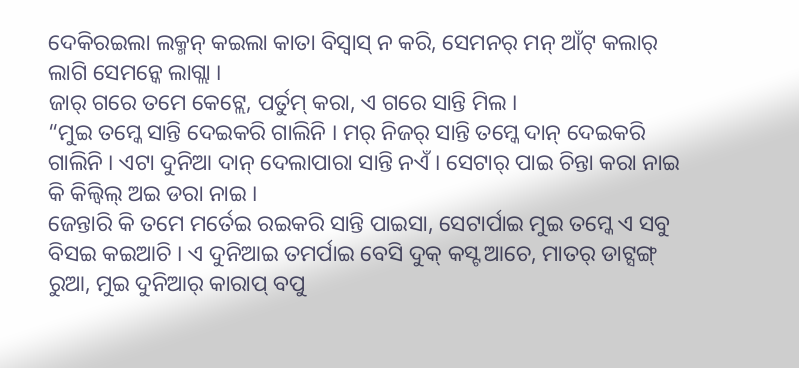ଦେକିରଇଲା ଲକ୍ମନ୍ କଇଲା କାତା ବିସ୍ବାସ୍ ନ କରି, ସେମନର୍ ମନ୍ ଆଁଟ୍ କଲାର୍ ଲାଗି ସେମନ୍କେ ଲାଗ୍ଲା ।
ଜାର୍ ଗରେ ତମେ କେଟ୍ଲେ, ପର୍ତୁମ୍ କରା, ଏ ଗରେ ସାନ୍ତି ମିଲ ।
“ମୁଇ ତମ୍କେ ସାନ୍ତି ଦେଇକରି ଗାଲିନି । ମର୍ ନିଜର୍ ସାନ୍ତି ତମ୍କେ ଦାନ୍ ଦେଇକରି ଗାଲିନି । ଏଟା ଦୁନିଆ ଦାନ୍ ଦେଲାପାରା ସାନ୍ତି ନଏଁ । ସେଟାର୍ ପାଇ ଚିନ୍ତା କରା ନାଇ କି କିଲ୍ବିଲ୍ ଅଇ ଡରା ନାଇ ।
ଜେନ୍ତାରି କି ତମେ ମର୍ତେଇ ରଇକରି ସାନ୍ତି ପାଇସା, ସେଟାର୍ପାଇ ମୁଇ ତମ୍କେ ଏ ସବୁ ବିସଇ କଇଆଚି । ଏ ଦୁନିଆଇ ତମର୍ପାଇ ବେସି ଦୁକ୍ କସ୍ଟ ଆଚେ, ମାତର୍ ଡାଟ୍ସଙ୍ଗ୍ ରୁଆ, ମୁଇ ଦୁନିଆର୍ କାରାପ୍ ବପୁ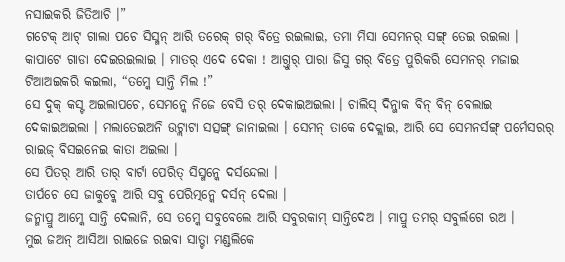ନସାଇକରି ଜିତିଆଚି ।”
ଗଟେକ୍ ଆଟ୍ ଗାଲା ପଚେ ସିସ୍ମନ୍ ଆରି ତରେକ୍ ଗର୍ ବିତ୍ରେ ରଇଲାଇ, ତମା ମିସା ସେମନର୍ ସଙ୍ଗ୍ ତେଇ ରଇଲା । କାପାଟେ ଗାଡା ଦେଇରଇଲାଇ । ମାତର୍ ଏଦେ ଦେକା ! ଆଗ୍ତୁର୍ ପାରା ଜିସୁ ଗର୍ ବିତ୍ରେ ପୁରିକରି ସେମନର୍ ମଜାଇ ଟିଆଅଇକରି କଇଲା, “ତମ୍କେ ସାନ୍ତି ମିଲ !”
ସେ ଦୁକ୍ କସ୍ଟ ଅଇଲାପଚେ, ସେମନ୍କେ ନିଜେ ବେସି ତର୍ ଦେକାଇଅଇଲା । ଚାଲିସ୍ ଦିନ୍ଜାକ ବିନ୍ ବିନ୍ ବେଲାଇ ଦେକାଇଅଇଲା । ମଲାତେଇଅନି ଉଟ୍ଲାଟା ସତ୍ସଙ୍ଗ୍ ଜାନାଇଲା । ସେମନ୍ ତାକେ ଦେକ୍ଲାଇ, ଆରି ସେ ସେମନର୍ସଙ୍ଗ୍ ପର୍ମେସରର୍ ରାଇଜ୍ ବିସଇନେଇ କାତା ଅଇଲା ।
ସେ ପିତର୍ ଆରି ତାର୍ ବାର୍ଟା ପେରିତ୍ ସିସ୍ମନ୍କେ ଦର୍ସନ୍ଦେଲା ।
ତାର୍ପଚେ ସେ ଜାକୁବ୍କେ ଆରି ସବୁ ପେରିତ୍ମନ୍କେ ଦର୍ସନ୍ ଦେଲା ।
ଜନ୍ମାପ୍ରୁ ଆମ୍କେ ସାନ୍ତି ଦେଲାନି, ସେ ତମ୍କେ ସବୁବେଲେ ଆରି ସବୁରକାମ୍ ସାନ୍ତିଦେଅ । ମାପ୍ରୁ ତମର୍ ସବୁର୍ଲଗେ ରଅ ।
ମୁଇ ଜଅନ୍ ଆସିଆ ରାଇଜେ ରଇବା ସାତ୍ଟା ମଣ୍ଡଲିକେ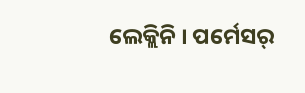ଲେକ୍ଲିନି । ପର୍ମେସର୍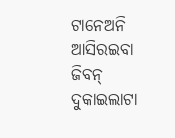ଟାନେଅନି ଆସିରଇବା ଜିବନ୍ ଦୁକାଇଲାଟା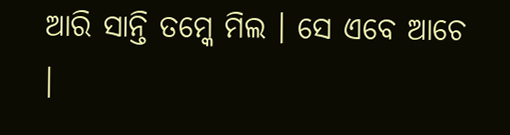ଆରି ସାନ୍ତି ତମ୍କେ ମିଲ । ସେ ଏବେ ଆଚେ ।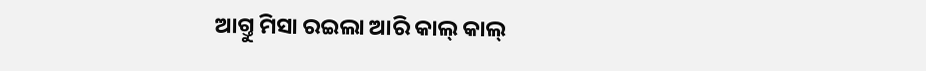ଆଗ୍ତୁ ମିସା ରଇଲା ଆରି କାଲ୍ କାଲ୍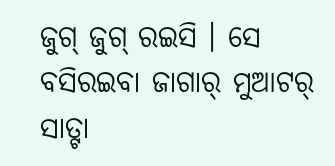ଜୁଗ୍ ଜୁଗ୍ ରଇସି । ସେ ବସିରଇବା ଜାଗାର୍ ମୁଆଟର୍ ସାତ୍ଟା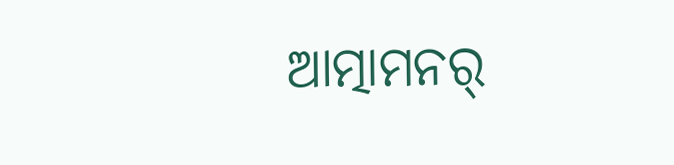ଆତ୍ମାମନର୍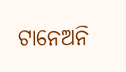ଟାନେଅନି